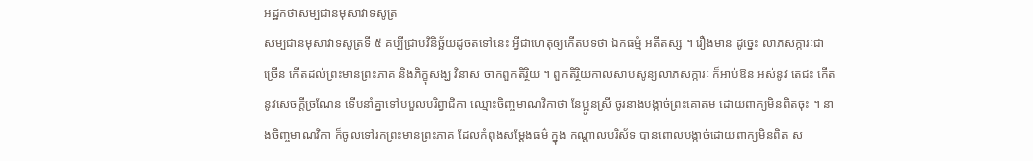អដ្ឋកថាសម្បជានមុសាវាទសូត្រ
សម្បជានមុសាវាទសូត្រទី ៥ គប្បីជ្រាបវិនិច្ឆ័យដូចតទៅនេះ អ្វីជាហេតុឲ្យកើតបទថា ឯកធម្មំ អតីតស្ស ។ រឿងមាន ដូច្នេះ លាភសក្ការៈជាច្រើន កើតដល់ព្រះមានព្រះភាគ និងភិក្ខុសង្ឃ វិនាស ចាកពួកតិរ្ថិយ ។ ពួកតិរ្ថិយកាលសាបសូន្យលាភសក្ការៈ ក៏អាប់ឱន អស់នូវ តេជះ កើតនូវសេចក្តីច្រណែន ទើបនាំគ្នាទៅបបួលបរិព្វាជិកា ឈ្មោះចិញ្ចមាណវិកាថា នែប្អូនស្រី ចូរនាងបង្កាច់ព្រះគោតម ដោយពាក្យមិនពិតចុះ ។ នាងចិញ្ចមាណវិកា ក៏ចូលទៅរកព្រះមានព្រះភាគ ដែលកំពុងសម្តែងធម៌ ក្នុង កណ្តាលបរិស័ទ បានពោលបង្កាច់ដោយពាក្យមិនពិត ស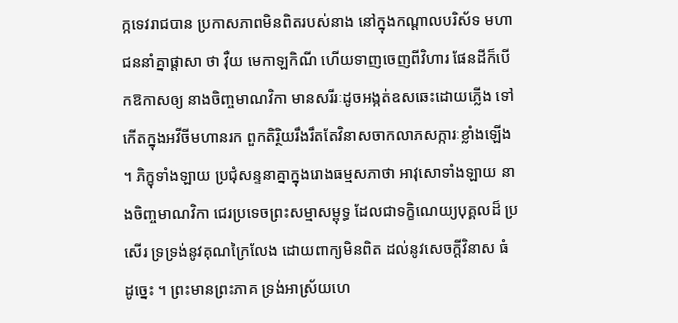ក្កទេវរាជបាន ប្រកាសភាពមិនពិតរបស់នាង នៅក្នុងកណ្តាលបរិស័ទ មហាជននាំគ្នាផ្តាសា ថា វុឺយ មេកាឡកិណី ហើយទាញចេញពីវិហារ ផែនដីក៏បើកឱកាសឲ្យ នាងចិញ្ចមាណវិកា មានសរីរៈដូចអង្កត់ឧសឆេះដោយភ្លើង ទៅកើតក្នុងអវីចីមហានរក ពួកតិរ្ថិយរឹងរឹតតែវិនាសចាកលាភសក្ការៈខ្លាំងឡើង ។ ភិក្ខុទាំងឡាយ ប្រជុំសន្ទនាគ្នាក្នុងរោងធម្មសភាថា អាវុសោទាំងឡាយ នាងចិញ្ចមាណវិកា ជេរប្រទេចព្រះសម្មាសម្ពុទ្ធ ដែលជាទក្ខិណេយ្យបុគ្គលដ៏ ប្រសើរ ទ្រទ្រង់នូវគុណក្រៃលែង ដោយពាក្យមិនពិត ដល់នូវសេចក្តីវិនាស ធំ ដូច្នេះ ។ ព្រះមានព្រះភាគ ទ្រង់អាស្រ័យហេ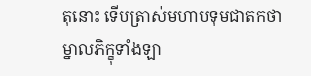តុនោះ ទើបត្រាស់មហាបទុមជាតកថា ម្នាលភិក្ខុទាំងឡា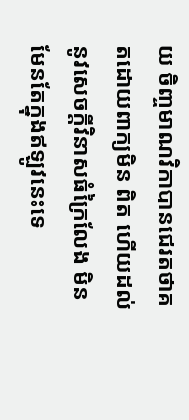យ ចិញ្ចមាណវិកាបានជេរតថាគតដោយពាក្យមិន ពិត ហើយដល់នូវសេចក្តីវិនាសធំក្រៃលែង មិនមែនតែក្នុងឥឡូវនេះទេ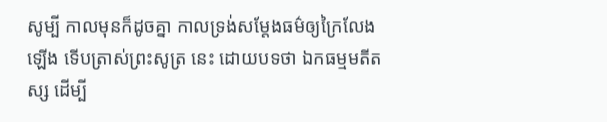សូម្បី កាលមុនក៏ដូចគ្នា កាលទ្រង់សម្តែងធម៌ឲ្យក្រៃលែងឡើង ទើបត្រាស់ព្រះសូត្រ នេះ ដោយបទថា ឯកធម្មមតីតស្ស ដើម្បី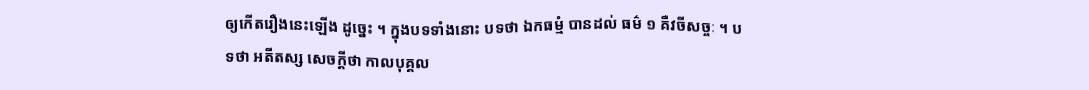ឲ្យកើតរឿងនេះឡើង ដូច្នេះ ។ ក្នុងបទទាំងនោះ បទថា ឯកធម្មំ បានដល់ ធម៌ ១ គឺវចីសច្ចៈ ។ បទថា អតីតស្ស សេចក្តីថា កាលបុគ្គល